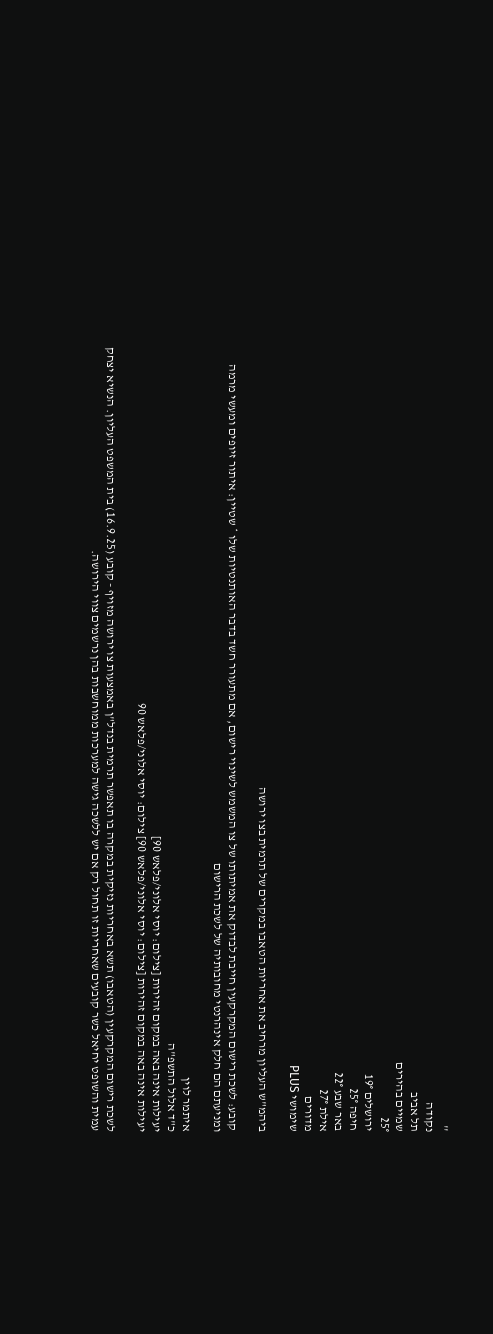''
נקודה
תל אביב
שמיים בהירים
25°
ירושלים 19°
חיפה 25°
באר שבע 22°
אילת 27°
מדורים
שימושי PLUS

ביהמ"ש העליון מרחיב את אחריות הטאבו במקרים של תרמית בצו ירושה

קובע: לשכת רישום המקרקעין חייבת לבדוק את אמיתותו של צו המשמש לשינוי רישום, אם מתעורר חשד בדבר האותנטיות שלו * שטיין: איתור זיופים ומעשי מרמה ומניעתם הם חלק אינהרנטי מחובותיה של לשכת הרישום

איתמר לוין
כ"ד אלול התשפ"ה
יעילות אינה באה במקום זהירות [צילום: יוסי אלוני/פלאש 90]
יעילות אינה באה במקום זהירות [צילום: יוסי אלוני/פלאש 90] צילום: יוסי אלוני/פלאש 90

לשכת רישום המקרקעין (הטאבו) תשא באחריות נזיקית במקרה בו תאפשר תרמית בנדל"ן באמצעות צו ירושה מזויף - קובע (16.9.25) בית המשפט העליון. הנשיא יצחק עמית והשופט יחיאל כשר קובעים שאחריות זו תחול רק אם יש ללשכה גישה למערכות ממוחשבות בהן נרשמים צווי הירושה.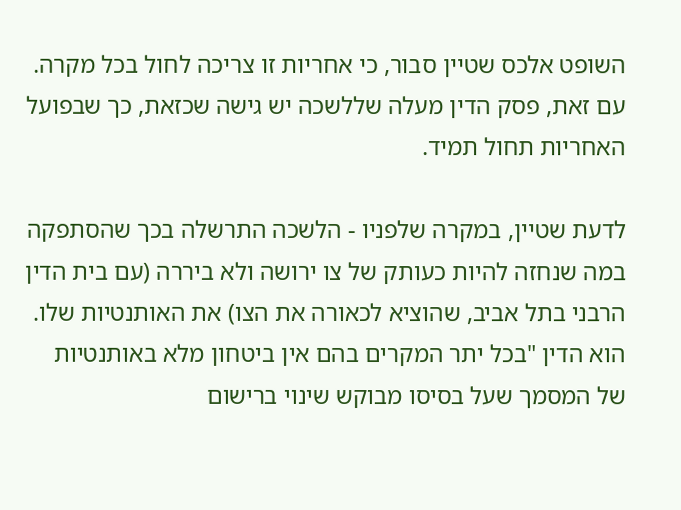השופט אלכס שטיין סבור, כי אחריות זו צריכה לחול בכל מקרה. עם זאת, פסק הדין מעלה שללשכה יש גישה שכזאת, כך שבפועל האחריות תחול תמיד.

לדעת שטיין, במקרה שלפניו - הלשכה התרשלה בכך שהסתפקה במה שנחזה להיות כעותק של צו ירושה ולא ביררה (עם בית הדין הרבני בתל אביב, שהוציא לכאורה את הצו) את האותנטיות שלו. הוא הדין "בכל יתר המקרים בהם אין ביטחון מלא באותנטיות של המסמך שעל בסיסו מבוקש שינוי ברישום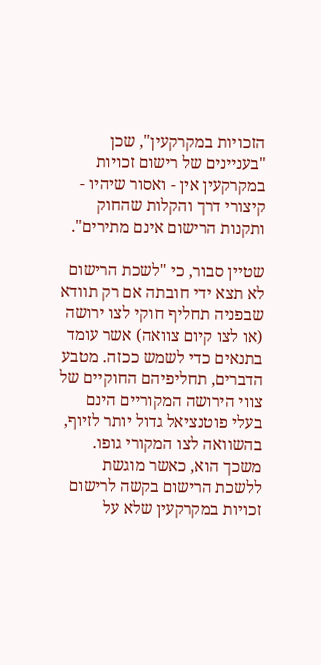הזכויות במקרקעין", שכן "בעניינים של רישום זכויות במקרקעין אין - ואסור שיהיו - קיצורי דרך והקלות שהחוק ותקנות הרישום אינם מתירים".

שטיין סבור, כי "לשכת הרישום לא תצא ידי חובתה אם רק תוודא שבפניה תחליף חוקי לצו ירושה (או לצו קיום צוואה) אשר עומד בתנאים כדי לשמש ככזה. מטבע הדברים, תחליפיהם החוקיים של צווי הירושה המקוריים הינם בעלי פוטנציאל גדול יותר לזיוף, בהשוואה לצו המקורי גופו. משכך הוא, כאשר מוגשת ללשכת הרישום בקשה לרישום זכויות במקרקעין שלא על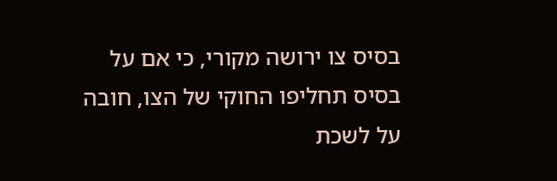בסיס צו ירושה מקורי, כי אם על בסיס תחליפו החוקי של הצו, חובה על לשכת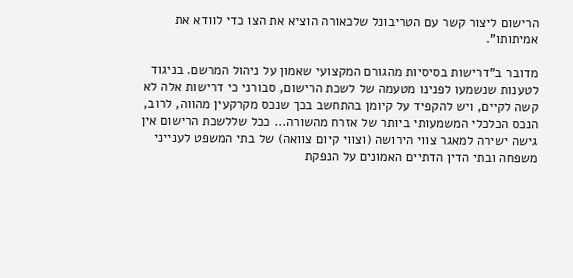הרישום ליצור קשר עם הטריבונל שלכאורה הוציא את הצו כדי לוודא את אמיתותו".

מדובר ב"דרישות בסיסיות מהגורם המקצועי שאמון על ניהול המרשם. בניגוד לטענות שנשמעו לפנינו מטעמה של לשכת הרישום, סבורני כי דרישות אלה לא קשה לקיים, ויש להקפיד על קיומן בהתחשב בכך שנכס מקרקעין מהווה, לרוב, הנכס הכלכלי המשמעותי ביותר של אזרח מהשורה... ככל שללשכת הרישום אין גישה ישירה למאגר צווי הירושה (וצווי קיום צוואה) של בתי המשפט לענייני משפחה ובתי הדין הדתיים האמונים על הנפקת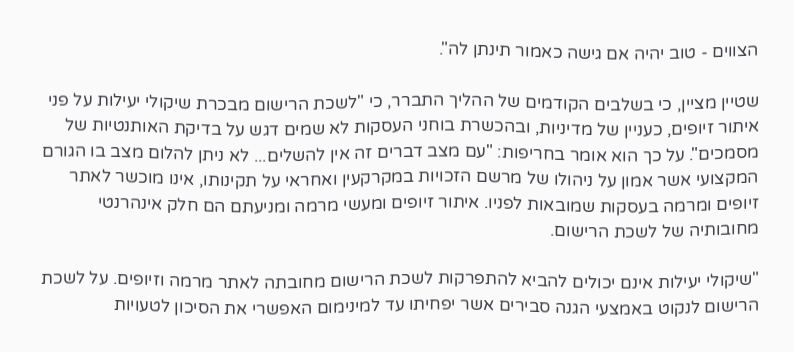הצווים - טוב יהיה אם גישה כאמור תינתן לה".

שטיין מציין, כי בשלבים הקודמים של ההליך התברר, כי "לשכת הרישום מבכרת שיקולי יעילות על פני איתור זיופים, כעניין של מדיניות, ובהכשרת בוחני העסקות לא שמים דגש על בדיקת האותנטיות של מסמכים". על כך הוא אומר בחריפות: "עם מצב דברים זה אין להשלים... לא ניתן להלום מצב בו הגורם המקצועי אשר אמון על ניהולו של מרשם הזכויות במקרקעין ואחראי על תקינותו, אינו מוכשר לאתר זיופים ומרמה בעסקות שמובאות לפניו. איתור זיופים ומעשי מרמה ומניעתם הם חלק אינהרנטי מחובותיה של לשכת הרישום.

"שיקולי יעילות אינם יכולים להביא להתפרקות לשכת הרישום מחובתה לאתר מרמה וזיופים. על לשכת הרישום לנקוט באמצעי הגנה סבירים אשר יפחיתו עד למינימום האפשרי את הסיכון לטעויות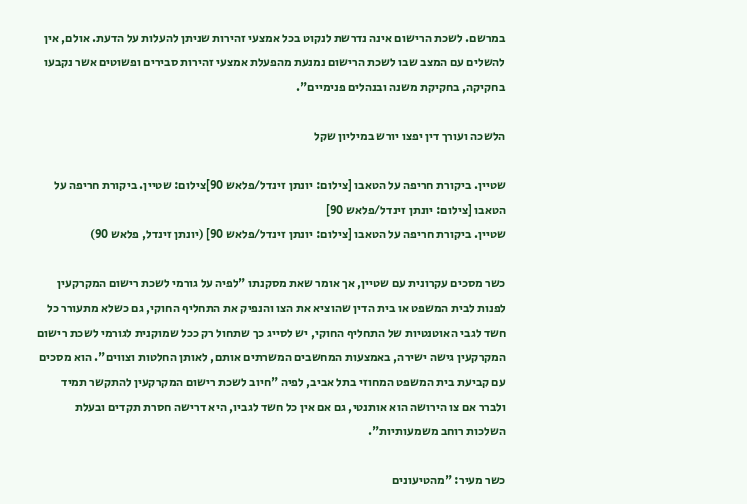במרשם. לשכת הרישום אינה נדרשת לנקוט בכל אמצעי זהירות שניתן להעלות על הדעת. אולם, אין להשלים עם המצב שבו לשכת הרישום נמנעת מהפעלת אמצעי זהירות סבירים ופשוטים אשר נקבעו בחקיקה, בחקיקת משנה ובנהלים פנימיים".

הלשכה ועורך דין יפצו יורש במיליון שקל

שטיין. ביקורת חריפה על הטאבו [צילום: יונתן זינדל/פלאש 90]צילום: שטיין. ביקורת חריפה על הטאבו [צילום: יונתן זינדל/פלאש 90]
שטיין. ביקורת חריפה על הטאבו [צילום: יונתן זינדל/פלאש 90] (יונתן זינדל, פלאש 90)

כשר מסכים עקרונית עם שטיין, אך אומר שאת מסקנתו "לפיה על גורמי לשכת רישום המקרקעין לפנות לבית המשפט או בית הדין שהוציא את הצו והנפיק את התחליף החוקי, גם כשלא מתעורר כל חשד לגבי האוטנטיות של התחליף החוקי, יש לסייג כך שתחול רק ככל שמוקנית לגורמי לשכת רישום המקרקעין גישה ישירה, באמצעות המחשבים המשרתים אותם, לאותן החלטות וצווים". הוא מסכים עם קביעת בית המשפט המחוזי בתל אביב, לפיה "חיוב לשכת רישום המקרקעין להתקשר תמיד ולברר אם צו הירושה הוא אותנטי, גם אם אין כל חשד לגביו, היא דרישה חסרת תקדים ובעלת השלכות רוחב משמעותיות".

כשר מעיר: "מהטיעונים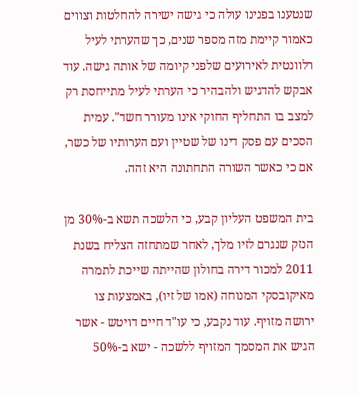שנטענו בפנינו עולה כי גישה ישירה להחלטות וצווים כאמור קיימת מזה מספר שנים, כך שהערתי לעיל רלוונטית לאירועים שלפני קיומה של אותה גישה. עוד אבקש להדגיש ולהבהיר כי הערתי לעיל מתייחסת רק למצב בו התחליף החוקי אינו מעורר חשד". עמית הסכים עם פסק דינו של שטיין ועם הערותיו של כשר, אם כי כאשר השורה התחתונה היא זהה.

בית המשפט העליון קבע, כי הלשכה תשא ב-30% מן הנזק שנגרם לזיו מלך, לאחר שמתחזה הצליח בשנת 2011 למכור דירה בחולון שהייתה שייכת לתמרה מאיקובסקי המנוחה (אמו של זיו), באמצעות צו ירושה מזויף. עוד נקבע, כי עו"ד חיים דויטש - אשר הגיש את המסמך המזויף ללשכה - ישא ב-50%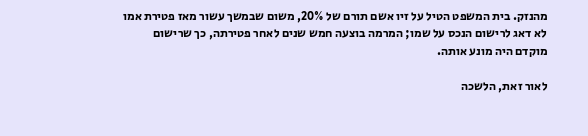מהנזק. בית המשפט הטיל על זיו אשם תורם של 20%, משום שבמשך עשור מאז פטירת אמו לא דאג לרישום הנכס על שמו; המרמה בוצעה חמש שנים לאחר פטירתה, כך שרישום מוקדם היה מונע אותה.

לאור זאת, הלשכה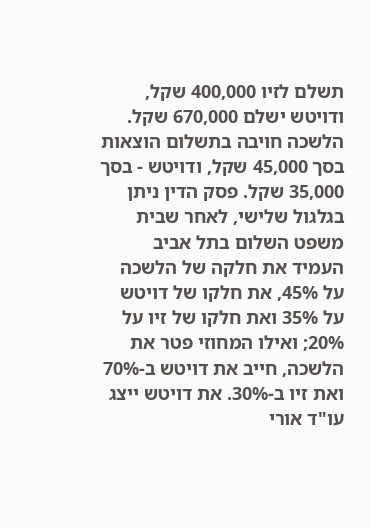תשלם לזיו 400,000 שקל, ודויטש ישלם 670,000 שקל. הלשכה חויבה בתשלום הוצאות בסך 45,000 שקל, ודויטש - בסך 35,000 שקל. פסק הדין ניתן בגלגול שלישי, לאחר שבית משפט השלום בתל אביב העמיד את חלקה של הלשכה על 45%, את חלקו של דויטש על 35% ואת חלקו של זיו על 20%; ואילו המחוזי פטר את הלשכה, חייב את דויטש ב-70% ואת זיו ב-30%. את דויטש ייצג עו"ד אורי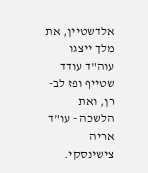אלדשטיין, את מלך ייצגו עוה"ד עודד שטייף ופז לב-רן, ואת הלשכה - עו"ד אריה צישינסקי.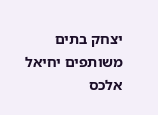יצחק בתים משותפים יחיאל אלכס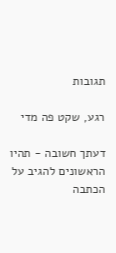תגובות

רגע, שקט פה מדי

דעתך חשובה - תהיו הראשונים להגיב על הכתבה